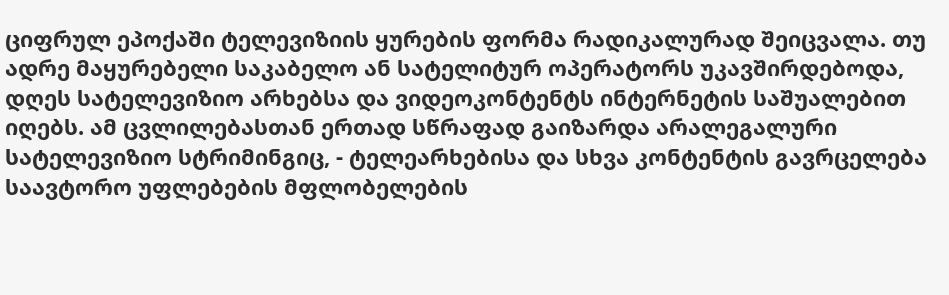ციფრულ ეპოქაში ტელევიზიის ყურების ფორმა რადიკალურად შეიცვალა. თუ ადრე მაყურებელი საკაბელო ან სატელიტურ ოპერატორს უკავშირდებოდა, დღეს სატელევიზიო არხებსა და ვიდეოკონტენტს ინტერნეტის საშუალებით იღებს. ამ ცვლილებასთან ერთად სწრაფად გაიზარდა არალეგალური სატელევიზიო სტრიმინგიც, - ტელეარხებისა და სხვა კონტენტის გავრცელება საავტორო უფლებების მფლობელების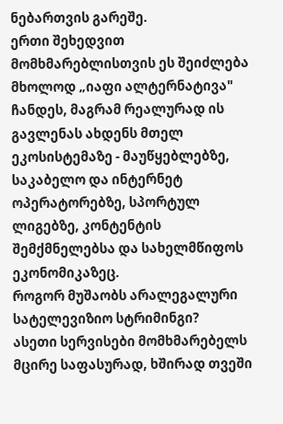ნებართვის გარეშე.
ერთი შეხედვით მომხმარებლისთვის ეს შეიძლება მხოლოდ „იაფი ალტერნატივა" ჩანდეს, მაგრამ რეალურად ის გავლენას ახდენს მთელ ეკოსისტემაზე - მაუწყებლებზე, საკაბელო და ინტერნეტ ოპერატორებზე, სპორტულ ლიგებზე, კონტენტის შემქმნელებსა და სახელმწიფოს ეკონომიკაზეც.
როგორ მუშაობს არალეგალური სატელევიზიო სტრიმინგი?
ასეთი სერვისები მომხმარებელს მცირე საფასურად, ხშირად თვეში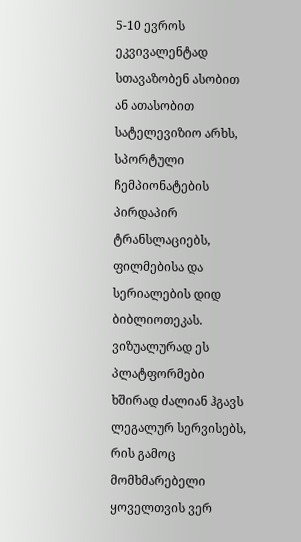5-10 ევროს ეკვივალენტად სთავაზობენ ასობით ან ათასობით სატელევიზიო არხს, სპორტული ჩემპიონატების პირდაპირ ტრანსლაციებს, ფილმებისა და სერიალების დიდ ბიბლიოთეკას.
ვიზუალურად ეს პლატფორმები ხშირად ძალიან ჰგავს ლეგალურ სერვისებს, რის გამოც მომხმარებელი ყოველთვის ვერ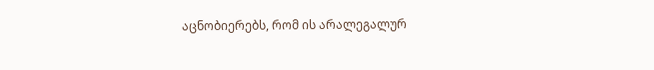აცნობიერებს, რომ ის არალეგალურ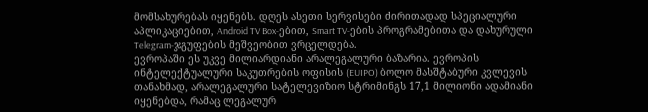მომსახურებას იყენებს. დღეს ასეთი სერვისები ძირითადად სპეციალური აპლიკაციებით, Android TV Box-ებით, Smart TV-ების პროგრამებითა და დახურული Telegram-ჯგუფების მეშვეობით ვრცელდება.
ევროპაში ეს უკვე მილიარდიანი არალეგალური ბაზარია. ევროპის ინტელექტუალური საკუთრების ოფისის (EUIPO) ბოლო მასშტაბური კვლევის თანახმად, არალეგალური სატელევიზიო სტრიმინგს 17,1 მილიონი ადამიანი იყენებდა, რამაც ლეგალურ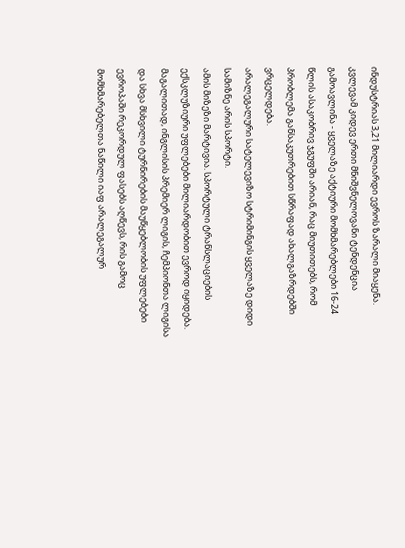ინდუსტრიას 3,21 მილიარდი ევროს ზარალი მიაყენა.
კვლევამ კიდევ ერთი მნიშვნელოვანი ტენდენცია გამოავლინა - ყველაზე აქტიური მომხმარებლები 16-24 წლის ასაკობრივ ჯგუფში არიან, რაც მიუთითებს, რომ პრობლემა განსაკუთრებით სწრაფად ახალგაზრდებში ვრცელდება.
არალეგალური სატელევიზო სტრიმინგის ყველაზე დიდი სამიზნე არის სპორტი.
ამის მიზეზი მარტივია. სპორტული ტრანსლაციების ექსკლუზიური უფლებები მილიარდობით ევროდ იყიდება. მაგალითად, ინგლისის პრემიერ ლიგის, ჩემპიონთა ლიგისა და სხვა მსხვილი ტურნირების მაუწყებლობის უფლებები ევროპაში რეკორდულ ფასებს აღწევს, რის გამოც მომხმარებელთა ნაწილი იაფ არალეგალურ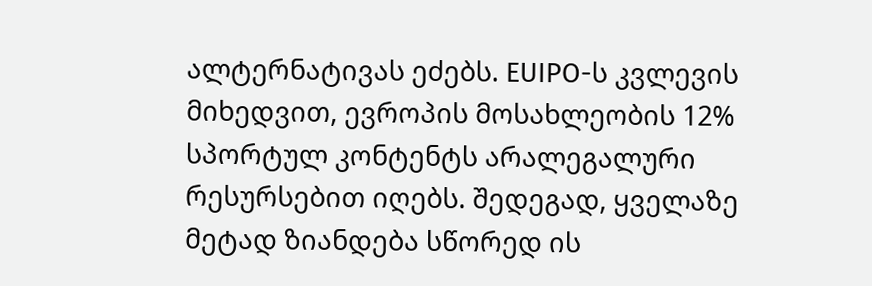ალტერნატივას ეძებს. EUIPO-ს კვლევის მიხედვით, ევროპის მოსახლეობის 12% სპორტულ კონტენტს არალეგალური რესურსებით იღებს. შედეგად, ყველაზე მეტად ზიანდება სწორედ ის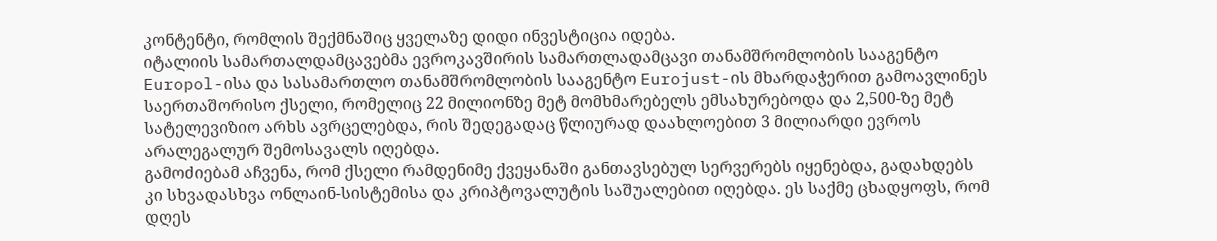კონტენტი, რომლის შექმნაშიც ყველაზე დიდი ინვესტიცია იდება.
იტალიის სამართალდამცავებმა ევროკავშირის სამართლადამცავი თანამშრომლობის სააგენტო Europol-ისა და სასამართლო თანამშრომლობის სააგენტო Eurojust-ის მხარდაჭერით გამოავლინეს საერთაშორისო ქსელი, რომელიც 22 მილიონზე მეტ მომხმარებელს ემსახურებოდა და 2,500-ზე მეტ სატელევიზიო არხს ავრცელებდა, რის შედეგადაც წლიურად დაახლოებით 3 მილიარდი ევროს არალეგალურ შემოსავალს იღებდა.
გამოძიებამ აჩვენა, რომ ქსელი რამდენიმე ქვეყანაში განთავსებულ სერვერებს იყენებდა, გადახდებს კი სხვადასხვა ონლაინ-სისტემისა და კრიპტოვალუტის საშუალებით იღებდა. ეს საქმე ცხადყოფს, რომ დღეს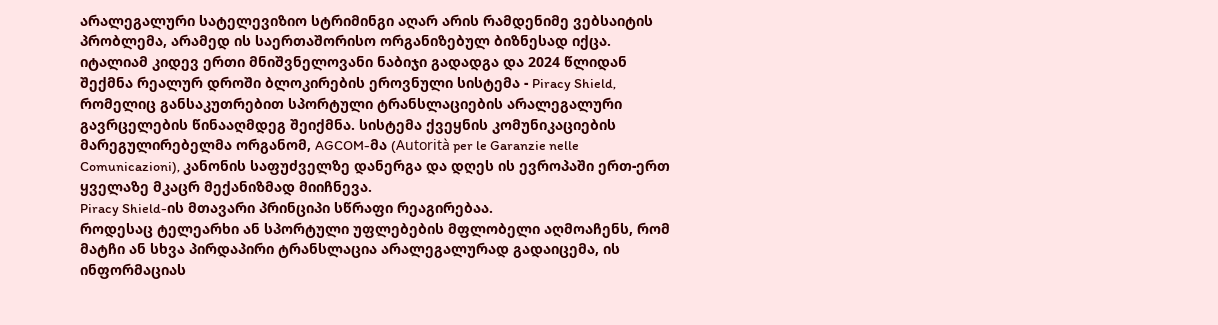არალეგალური სატელევიზიო სტრიმინგი აღარ არის რამდენიმე ვებსაიტის პრობლემა, არამედ ის საერთაშორისო ორგანიზებულ ბიზნესად იქცა.
იტალიამ კიდევ ერთი მნიშვნელოვანი ნაბიჯი გადადგა და 2024 წლიდან შექმნა რეალურ დროში ბლოკირების ეროვნული სისტემა - Piracy Shield, რომელიც განსაკუთრებით სპორტული ტრანსლაციების არალეგალური გავრცელების წინააღმდეგ შეიქმნა. სისტემა ქვეყნის კომუნიკაციების მარეგულირებელმა ორგანომ, AGCOM-მა (Autorità per le Garanzie nelle Comunicazioni), კანონის საფუძველზე დანერგა და დღეს ის ევროპაში ერთ-ერთ ყველაზე მკაცრ მექანიზმად მიიჩნევა.
Piracy Shield-ის მთავარი პრინციპი სწრაფი რეაგირებაა.
როდესაც ტელეარხი ან სპორტული უფლებების მფლობელი აღმოაჩენს, რომ მატჩი ან სხვა პირდაპირი ტრანსლაცია არალეგალურად გადაიცემა, ის ინფორმაციას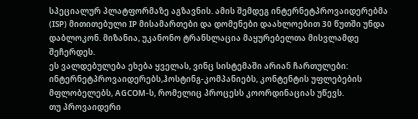სპეციალურ პლატფორმაზე აგზავნის. ამის შემდეგ ინტერნეტპროვაიდერებმა (ISP) მითითებული IP მისამართები და დომენები დაახლოებით 30 წუთში უნდა დაბლოკონ. მიზანია, უკანონო ტრანსლაცია მაყურებელთა მისვლამდე შეჩერდეს.
ეს ვალდებულება ეხება ყველას, ვინც სისტემაში არიან ჩართულები: ინტერნეტპროვაიდერებს,ჰოსტინგ-კომპანიებს, კონტენტის უფლებების მფლობელებს, AGCOM-ს, რომელიც პროცესს კოორდინაციას უწევს.
თუ პროვაიდერი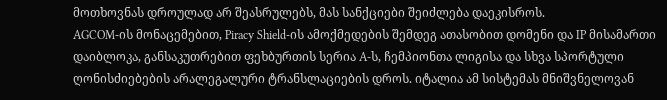მოთხოვნას დროულად არ შეასრულებს, მას სანქციები შეიძლება დაეკისროს.
AGCOM-ის მონაცემებით, Piracy Shield-ის ამოქმედების შემდეგ ათასობით დომენი და IP მისამართი დაიბლოკა, განსაკუთრებით ფეხბურთის სერია A-ს, ჩემპიონთა ლიგისა და სხვა სპორტული ღონისძიებების არალეგალური ტრანსლაციების დროს. იტალია ამ სისტემას მნიშვნელოვან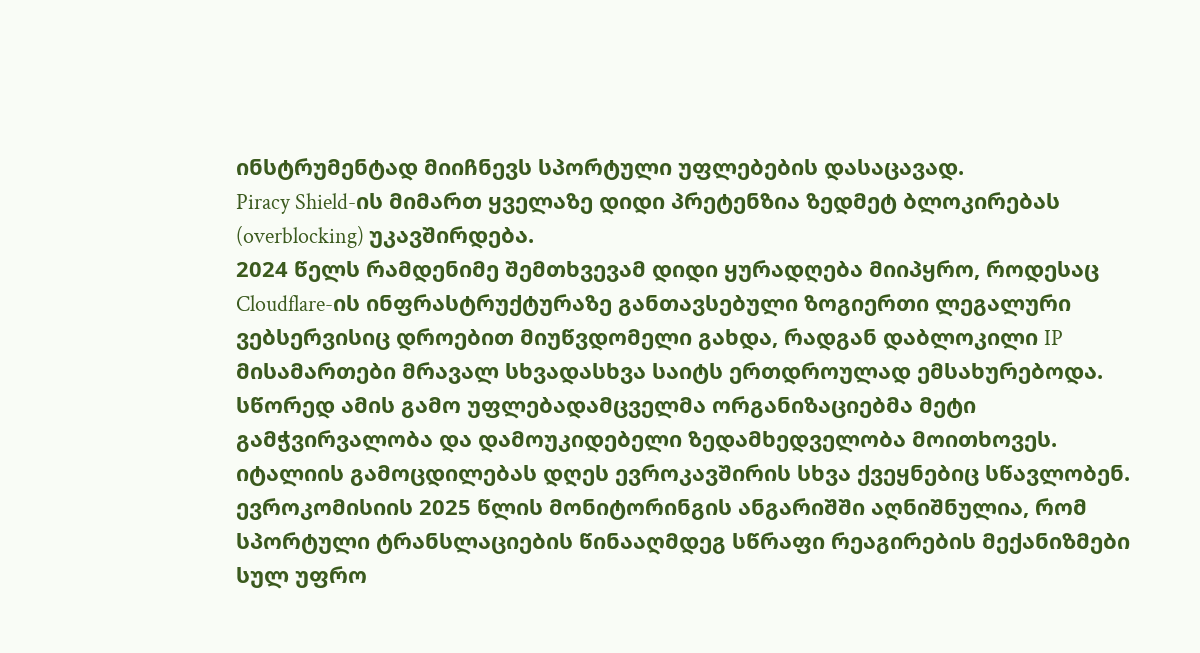ინსტრუმენტად მიიჩნევს სპორტული უფლებების დასაცავად.
Piracy Shield-ის მიმართ ყველაზე დიდი პრეტენზია ზედმეტ ბლოკირებას (overblocking) უკავშირდება.
2024 წელს რამდენიმე შემთხვევამ დიდი ყურადღება მიიპყრო, როდესაც Cloudflare-ის ინფრასტრუქტურაზე განთავსებული ზოგიერთი ლეგალური ვებსერვისიც დროებით მიუწვდომელი გახდა, რადგან დაბლოკილი IP მისამართები მრავალ სხვადასხვა საიტს ერთდროულად ემსახურებოდა. სწორედ ამის გამო უფლებადამცველმა ორგანიზაციებმა მეტი გამჭვირვალობა და დამოუკიდებელი ზედამხედველობა მოითხოვეს.
იტალიის გამოცდილებას დღეს ევროკავშირის სხვა ქვეყნებიც სწავლობენ. ევროკომისიის 2025 წლის მონიტორინგის ანგარიშში აღნიშნულია, რომ სპორტული ტრანსლაციების წინააღმდეგ სწრაფი რეაგირების მექანიზმები სულ უფრო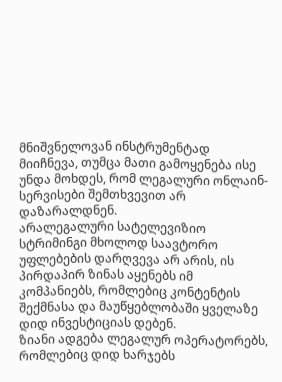მნიშვნელოვან ინსტრუმენტად მიიჩნევა, თუმცა მათი გამოყენება ისე უნდა მოხდეს, რომ ლეგალური ონლაინ-სერვისები შემთხვევით არ დაზარალდნენ.
არალეგალური სატელევიზიო სტრიმინგი მხოლოდ საავტორო უფლებების დარღვევა არ არის, ის პირდაპირ ზინას აყენებს იმ კომპანიებს, რომლებიც კონტენტის შექმნასა და მაუწყებლობაში ყველაზე დიდ ინვესტიციას დებენ.
ზიანი ადგება ლეგალურ ოპერატორებს, რომლებიც დიდ ხარჯებს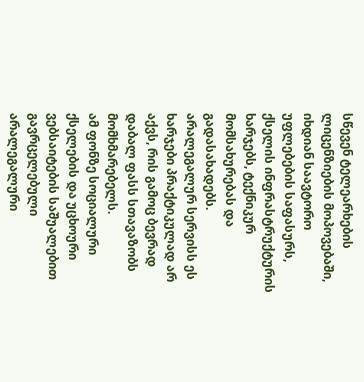სწევენ ტელეარხების ლიცენზიების მოპოვებაში, იხდიან საავტორო უფლებების საფასურს, ქსელის ინფრასტრუქტურის ხარჯებს, ტექნიკურ მომსახურებას და გადასახადებს. არალეგალურ სერვისს ეს ხარჯები პრაქტიკულად არ აქვს, რის გამოც ბევრად დაბალ ფასს სთავაზობს მომხმარებელს.
ამ ფონზე სოციალური ქსელების და უცხოური ვებსაიტების საშუალებით გავრცელებული არალეგალური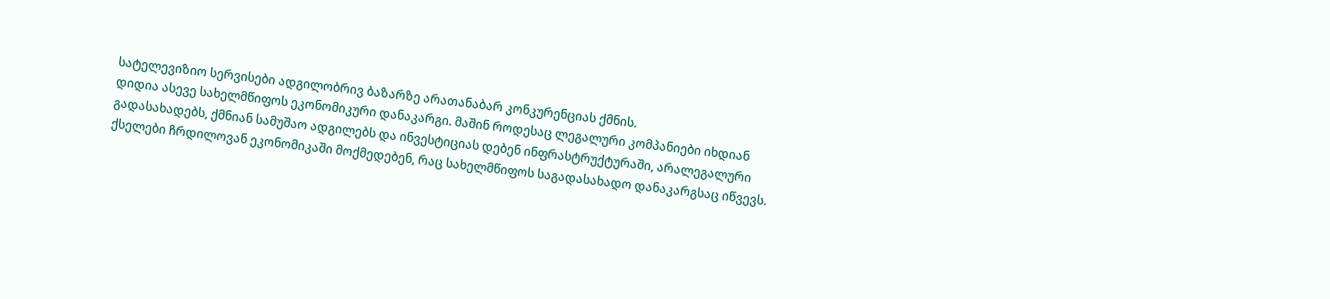სატელევიზიო სერვისები ადგილობრივ ბაზარზე არათანაბარ კონკურენციას ქმნის.
დიდია ასევე სახელმწიფოს ეკონომიკური დანაკარგი. მაშინ როდესაც ლეგალური კომპანიები იხდიან გადასახადებს, ქმნიან სამუშაო ადგილებს და ინვესტიციას დებენ ინფრასტრუქტურაში, არალეგალური ქსელები ჩრდილოვან ეკონომიკაში მოქმედებენ, რაც სახელმწიფოს საგადასახადო დანაკარგსაც იწვევს.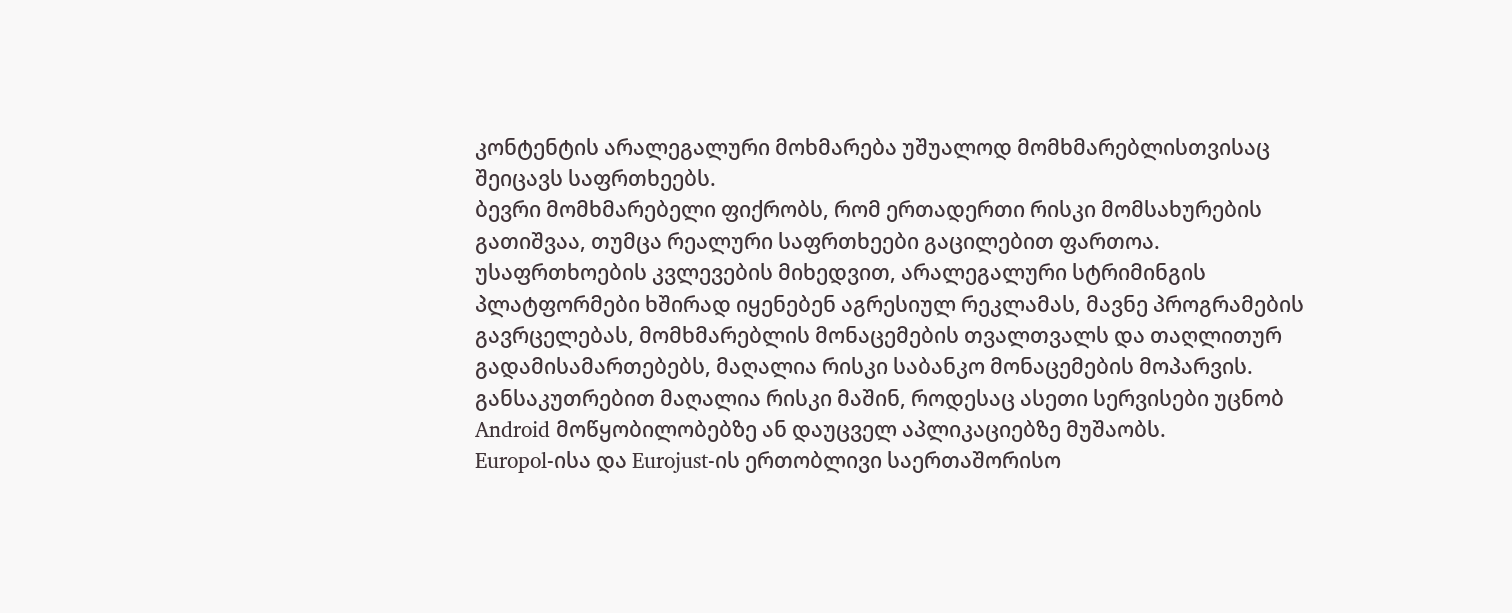კონტენტის არალეგალური მოხმარება უშუალოდ მომხმარებლისთვისაც შეიცავს საფრთხეებს.
ბევრი მომხმარებელი ფიქრობს, რომ ერთადერთი რისკი მომსახურების გათიშვაა, თუმცა რეალური საფრთხეები გაცილებით ფართოა.
უსაფრთხოების კვლევების მიხედვით, არალეგალური სტრიმინგის პლატფორმები ხშირად იყენებენ აგრესიულ რეკლამას, მავნე პროგრამების გავრცელებას, მომხმარებლის მონაცემების თვალთვალს და თაღლითურ გადამისამართებებს, მაღალია რისკი საბანკო მონაცემების მოპარვის. განსაკუთრებით მაღალია რისკი მაშინ, როდესაც ასეთი სერვისები უცნობ Android მოწყობილობებზე ან დაუცველ აპლიკაციებზე მუშაობს.
Europol-ისა და Eurojust-ის ერთობლივი საერთაშორისო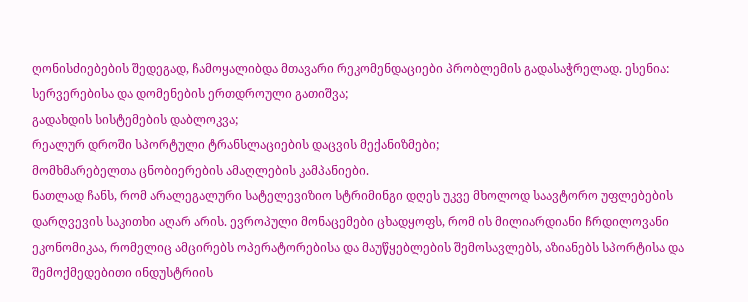ღონისძიებების შედეგად, ჩამოყალიბდა მთავარი რეკომენდაციები პრობლემის გადასაჭრელად. ესენია:
სერვერებისა და დომენების ერთდროული გათიშვა;
გადახდის სისტემების დაბლოკვა;
რეალურ დროში სპორტული ტრანსლაციების დაცვის მექანიზმები;
მომხმარებელთა ცნობიერების ამაღლების კამპანიები.
ნათლად ჩანს, რომ არალეგალური სატელევიზიო სტრიმინგი დღეს უკვე მხოლოდ საავტორო უფლებების დარღვევის საკითხი აღარ არის. ევროპული მონაცემები ცხადყოფს, რომ ის მილიარდიანი ჩრდილოვანი ეკონომიკაა, რომელიც ამცირებს ოპერატორებისა და მაუწყებლების შემოსავლებს, აზიანებს სპორტისა და შემოქმედებითი ინდუსტრიის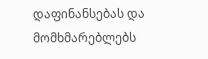დაფინანსებას და მომხმარებლებს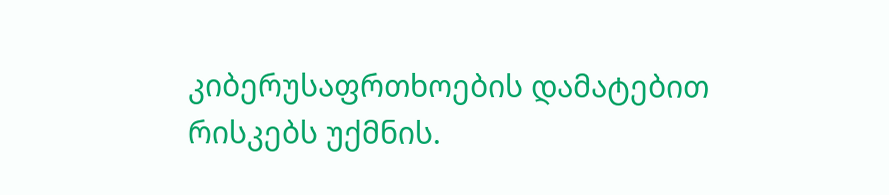კიბერუსაფრთხოების დამატებით რისკებს უქმნის.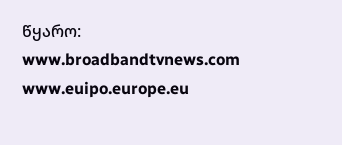წყარო:
www.broadbandtvnews.com
www.euipo.europe.eu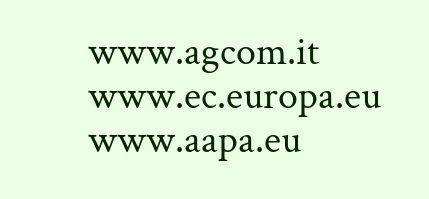www.agcom.it
www.ec.europa.eu
www.aapa.eu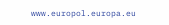www.europol.europa.eu